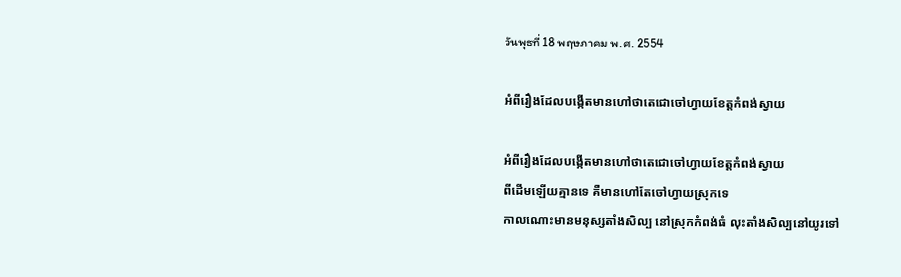วันพุธที่ 18 พฤษภาคม พ.ศ. 2554

អំពីរឿងដែលបង្កើតមានហៅថាតេជោចៅហ្វាយខែត្តកំពង់ស្វាយ

អំពីរឿងដែលបង្កើតមានហៅថាតេជោចៅហ្វាយខែត្តកំពង់ស្វាយ
ពីដើមឡើយគ្មានទេ គឺមានហៅតែចៅហ្វាយស្រុកទេ
កាលណោះមានមនុស្សតាំងសិល្ប នៅស្រុកកំពង់ធំ លុះតាំងសិល្បនៅយូរទៅ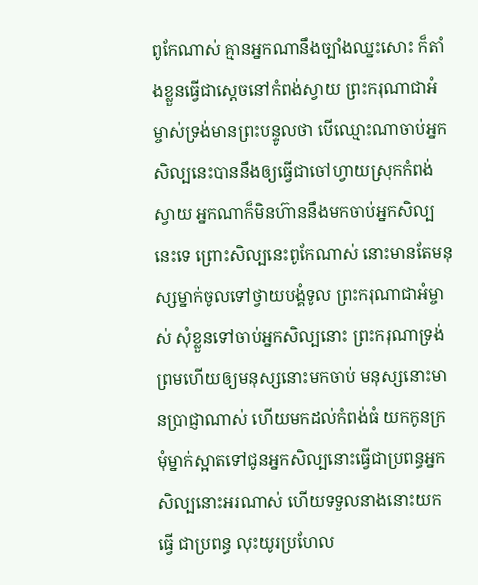ពូកែណាស់ គ្មានអ្នកណានឹងច្បាំងឈ្នះសោះ ក៏តាំងខ្លួនធ្វើជាស្ដេចនៅកំពង់ស្វាយ ព្រះករុណាជាអំម្ចាស់ទ្រង់មានព្រះបន្ទូលថា បើឈ្មោះណាចាប់អ្នកសិល្បនេះបាននឹងឲ្យធ្វើជាចៅហ្វាយស្រុកកំពង់ ស្វាយ អ្នកណាក៏មិនហ៊ាននឹងមកចាប់អ្នកសិល្បនេះទេ ព្រោះសិល្បនេះពូកែណាស់ នោះមានតែមនុស្សម្នាក់ចូលទៅថ្វាយបង្គំទូល ព្រះករុណាជាអំម្ចាស់ សុំខ្លួនទៅចាប់អ្នកសិល្បនោះ ព្រះករុណាទ្រង់ព្រមហើយឲ្យមនុស្សនោះមកចាប់ មនុស្សនោះមានប្រាជ្ញាណាស់ ហើយមកដល់កំពង់ធំ យកកូនក្រមុំម្នាក់ស្អាតទៅជូនអ្នកសិល្បនោះធ្វើជាប្រពន្ធអ្នក សិល្បនោះអរណាស់ ហើយទទួលនាងនោះយកធ្វើ ជាប្រពន្ធ លុះយូរប្រហែល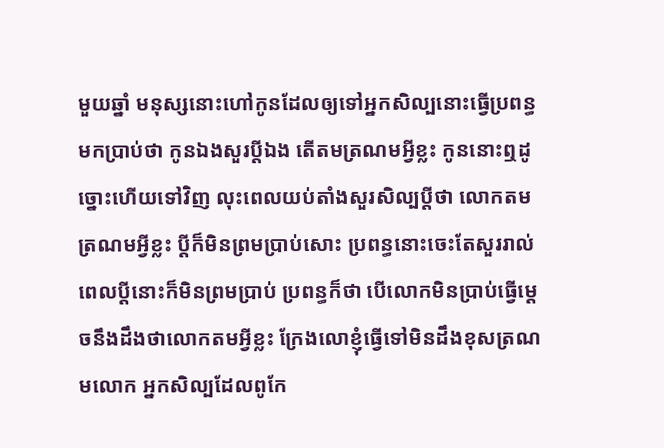មួយឆ្នាំ មនុស្សនោះហៅកូនដែលឲ្យទៅអ្នកសិល្បនោះធ្វើប្រពន្ធមកប្រាប់ថា កូនឯងសួរប្ដីឯង តើតមត្រណមអ្វីខ្លះ កូននោះឮដូច្នោះហើយទៅវិញ លុះពេលយប់តាំងសួរសិល្បប្ដីថា លោកតមត្រណមអ្វីខ្លះ ប្ដីក៏មិនព្រមប្រាប់សោះ ប្រពន្ធនោះចេះតែសួររាល់ពេលប្ដីនោះក៏មិនព្រមប្រាប់ ប្រពន្ធក៏ថា បើលោកមិនប្រាប់ធ្វើម្ដេចនឹងដឹងថាលោកតមអ្វីខ្លះ ក្រែងលោខ្ញុំធ្វើទៅមិនដឹងខុសត្រណមលោក អ្នកសិល្បដែលពូកែ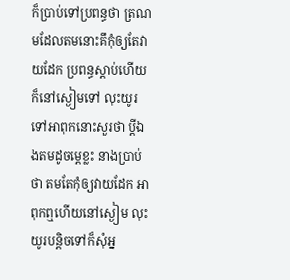ក៏ប្រាប់ទៅប្រពន្ធថា ត្រណមដែលតមនោះគឹកុំឲ្យតែវាយដែក ប្រពន្ធស្ដាប់ហើយក៏នៅស្ងៀមទៅ លុះយូរទៅអាពុកនោះសួរថា ប្ដីឯងតមដូចម្ដេខ្លះ នាងប្រាប់ថា តមតែកុំឲ្យវាយដែក អាពុកឮហើយនៅស្ងៀម លុះយូរបន្តិចទៅក៏សុំអ្ន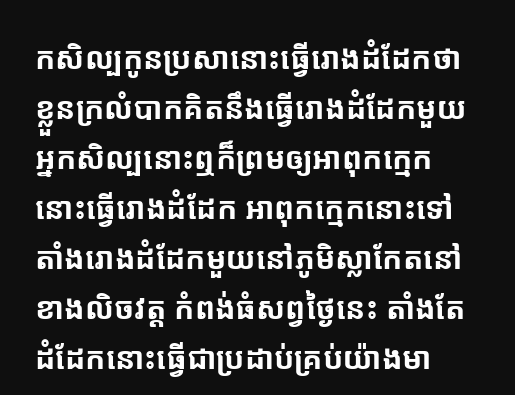កសិល្បកូនប្រសានោះធ្វើរោងដំដែកថា ខ្លួនក្រលំបាកគិតនឹងធ្វើរោងដំដែកមួយ អ្នកសិល្បនោះឮក៏ព្រមឲ្យអាពុកក្មេកនោះធ្វើរោងដំដែក អាពុកក្មេកនោះទៅតាំងរោងដំដែកមួយនៅភូមិស្លាកែតនៅខាងលិចវត្ត កំពង់ធំសព្វថ្ងៃនេះ តាំងតែដំដែកនោះធ្វើជាប្រដាប់គ្រប់យ៉ាងមា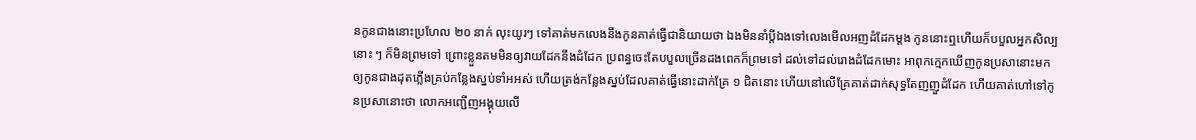នកូនជាងនោះប្រហែល ២០ នាក់ លុះយូរៗ ទៅគាត់មកលេងនឹងកូនគាត់ធ្វើជានិយាយថា ឯងមិននាំប្ដីឯងទៅលេងមើលអញដំដែកម្ដង កូននោះឮហើយក៏បបួលអ្នកសិល្បនោះ ៗ ក៏មិនព្រមទៅ ព្រោះខ្លួនតមមិនឲ្យវាយដែកនឹងដំដែក ប្រពន្ធចេះតែបបួលច្រើនដងពេកក៏ព្រមទៅ ដល់ទៅដល់រោងដំដែកមោះ អាពុកក្មេកឃើញកូនប្រសានោះមក ឲ្យកូនជាងដុតភ្លើងគ្រប់កន្លែងស្នប់ទាំអអស់ ហើយត្រង់កន្លែងស្នប់ដែលគាត់ធ្វើនោះដាក់គ្រែ ១ ជិតនោះ ហើយនៅលើគ្រែគាត់ដាក់សុទ្ធតែញញួដំដែក ហើយគាត់ហៅទៅកូនប្រសានោះថា លោកអញ្ជើញអង្គុយលើ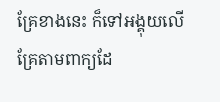គ្រែខាងនេះ ក៏ទៅអង្គុយលើគ្រែតាមពាក្យដែ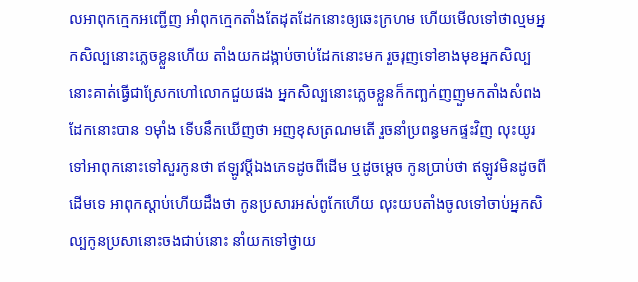លអាពុកក្មេកអញ្ជើញ អាំពុកក្មេកតាំងតែដុតដែកនោះឲ្យឆេះក្រហម ហើយមើលទៅថាល្មមអ្នកសិល្បនោះភ្លេចខ្លួនហើយ តាំងយកដង្កាប់ចាប់ដែកនោះមក រួចរុញទៅខាងមុខអ្នកសិល្បនោះគាត់ធ្វើជាស្រែកហៅលោកជួយផង អ្នកសិល្បនោះភ្លេចខ្លួនក៏កញ្ឆក់ញញួមកតាំងសំពងដែកនោះបាន ១ម៉ាំង ទើបនឹកឃើញថា អញខុសត្រណមតើ រួចនាំប្រពន្ធមកផ្ទះវិញ លុះយូរទៅអាពុកនោះទៅសួរកូនថា ឥឡូវប្ដីឯងភេទដូចពីដើម ឬដូចម្ដេច កូនប្រាប់ថា ឥឡូវមិនដូចពីដើមទេ អាពុកស្ដាប់ហើយដឹងថា កូនប្រសារអស់ពូកែហើយ លុះយបតាំងចូលទៅចាប់អ្នកសិល្បកូនប្រសានោះចងជាប់នោះ នាំយកទៅថ្វាយ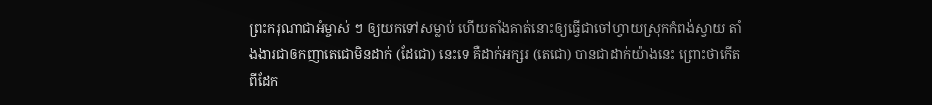ព្រះករុណាជាអំម្ចាស់ ៗ ឲ្យយកទៅសម្លាប់ ហើយតាំងគាត់នោះឲ្យធ្វើជាចៅហ្វាយស្រុកកំពង់ស្វាយ តាំងងារជាឲកញាតេជោមិនដាក់ (ដែជោ) នេះទេ គឺដាក់អក្សរ (តេជោ) បានជាដាក់យ៉ាងនេះ ព្រោះថាកើតពីដែក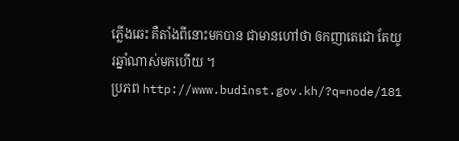ភ្លើងឆេះ គឺតាំងពីនោះមកបាន ជាមានហៅថា ឲកញាតេជោ តែយូរឆ្នាំណាស់មកហើយ ។
ប្រភព http://www.budinst.gov.kh/?q=node/181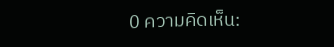0 ความคิดเห็น: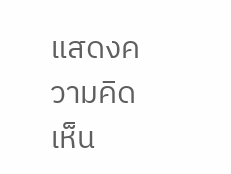แสดงความคิดเห็น